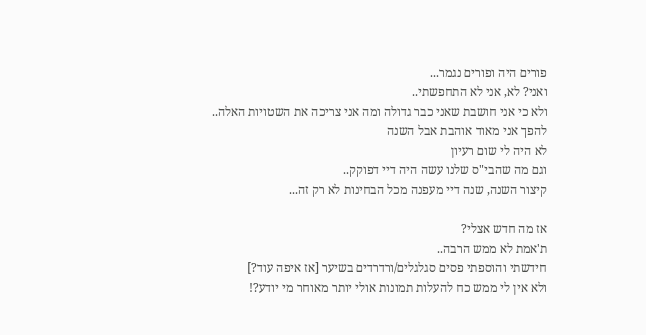פורים היה ופורים נגמר...
ואני? לא, אני לא התחפשתי..
ולא כי אני חושבת שאני כבר גדולה ומה אני צריכה את השטויות האלה..
להפך אני מאוד אוהבת אבל השנה
לא היה לי שום רעיון
וגם מה שהבי"ס שלנו עשה היה דיי דפוקק..
קיצור השנה, שנה דיי מעפנה מכל הבחינות לא רק זה...

אז מה חדש אצלי?
ת'אמת לא ממש הרבה..
חידשתי והוספתי פסים סגלגלים/ורדרדים בשיער [אז איפה עוד?]
ולא אין לי ממש כח להעלות תמונות אולי יותר מאוחר מי יודע?!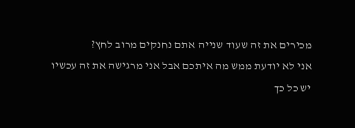מכירים את זה שעוד שנייה אתם נחנקים מרוב לחץ?
אני לא יודעת ממש מה איתכם אבל אני מרגישה את זה עכשיו
יש כל כך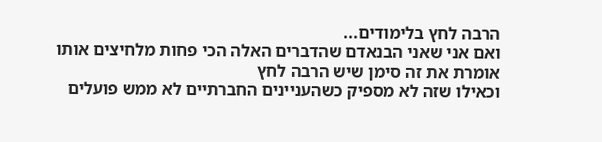הרבה לחץ בלימודים...
ואם אני שאני הבנאדם שהדברים האלה הכי פחות מלחיצים אותו
אומרת את זה סימן שיש הרבה לחץ
וכאילו שזה לא מספיק כשהעניינים החברתיים לא ממש פועלים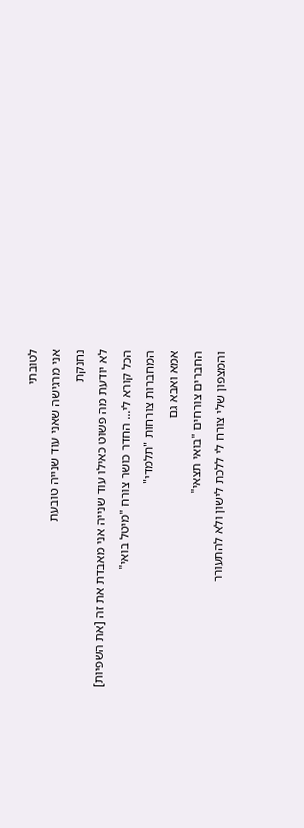לטובתי
אני מרגישה שאני עוד שנייה טובעת
נחנקת
לא יודעת מה פשוט כאילו עוד שנייה אני מאבדת את זה [את השפיות]
הכל קורא לי... החדר כושר צורח "מיטל בואי"
המחברות צורחות "תלמדי"
אמא ואבא גם
החברים צורחים "בואי תצאי"
והמצפון שלי צורח לי ללכת לישון ולא להתעורר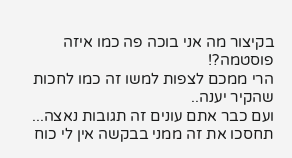בקיצור מה אני בוכה פה כמו איזה פוסטמה?!
הרי ממכם לצפות למשו זה כמו לחכות שהקיר יענה..
ועם כבר אתם עונים זה תגובות נאצה...
תחסכו את זה ממני בבקשה אין לי כוח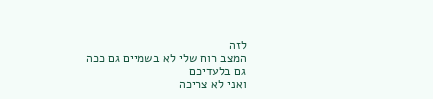לזה
המצב רוח שלי לא בשמיים גם ככה
גם בלעדיכם
ואני לא צריכה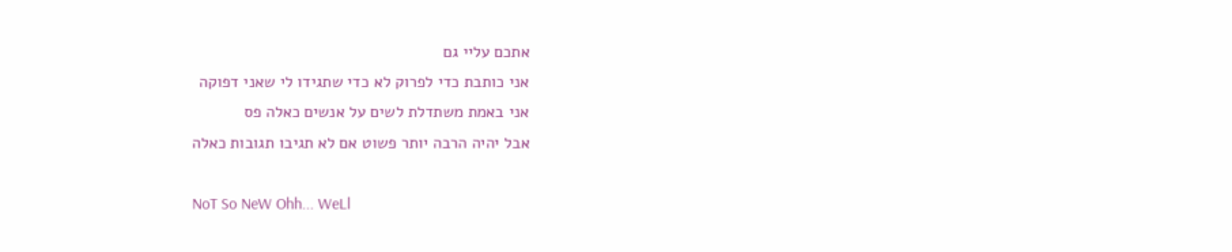אתכם עליי גם
אני כותבת כדי לפרוק לא כדי שתגידו לי שאני דפוקה
אני באמת משתדלת לשים על אנשים כאלה פס
אבל יהיה הרבה יותר פשוט אם לא תגיבו תגובות כאלה

NoT So NeW Ohh... WeLl